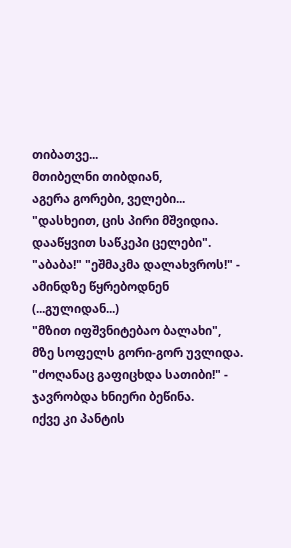თიბათვე...
მთიბელნი თიბდიან,
აგერა გორები, ველები...
"დასხეით, ცის პირი მშვიდია.
დააწყვით საწკეპი ცელები".
"აბაბა!" "ეშმაკმა დალახვროს!" -
ამინდზე წყრებოდნენ (...გულიდან...)
"მზით იფშვნიტებაო ბალახი",
მზე სოფელს გორი-გორ უვლიდა.
"ძოღანაც გაფიცხდა სათიბი!" -
ჯავრობდა ხნიერი ბეწინა.
იქვე კი პანტის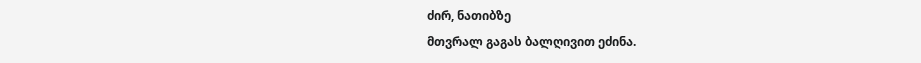ძირ, ნათიბზე
მთვრალ გაგას ბალღივით ეძინა.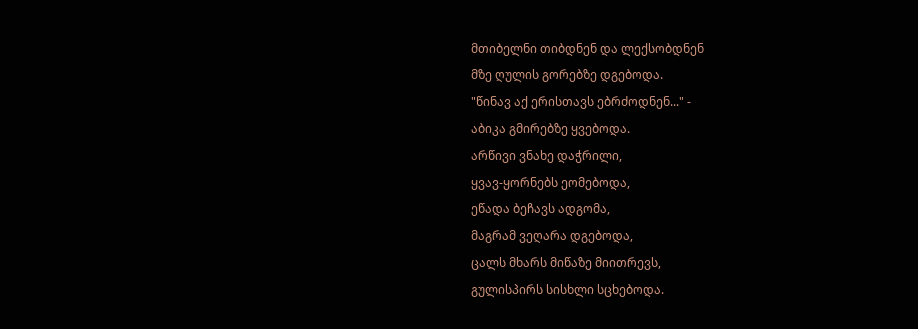მთიბელნი თიბდნენ და ლექსობდნენ
მზე ღულის გორებზე დგებოდა.
"წინავ აქ ერისთავს ებრძოდნენ..." -
აბიკა გმირებზე ყვებოდა.
არწივი ვნახე დაჭრილი,
ყვავ-ყორნებს ეომებოდა,
ეწადა ბეჩავს ადგომა,
მაგრამ ვეღარა დგებოდა,
ცალს მხარს მიწაზე მიითრევს,
გულისპირს სისხლი სცხებოდა.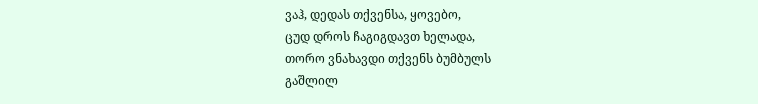ვაჰ, დედას თქვენსა, ყოვებო,
ცუდ დროს ჩაგიგდავთ ხელადა,
თორო ვნახავდი თქვენს ბუმბულს
გაშლილ